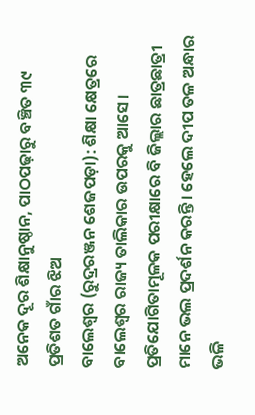ଅନେକ ଦୂର ଶିକ୍ଷାନୁଷ୍ଠାନ, ପାଠପଢ଼ାରୁ ବଞ୍ଚିତ ୩୯ ପ୍ରତିଶତ ଗାଁର ଝିଅ
ବାଲେଶ୍ବର (ରୁଦ୍ରରଞ୍ଜନ ଶେଜପଡ଼ା): ଶିକ୍ଷା କ୍ଷେତ୍ରରେ ବାଲେଶ୍ବର ରାଜ୍ୟ ତାଲିକାର ଉପରକୁ ଆସେ। ପ୍ରତିଯୋଗିତାମୂଳକ ପରୀକ୍ଷାରେ ବି ଜିଲ୍ଲାର ଛାତ୍ରଛାତ୍ରୀ ମାନେ ଭଲ ପ୍ରଦର୍ଶନ କରନ୍ତି। ହେଲେ ଦୀପ ତଳ ଅନ୍ଧାର ଭଳି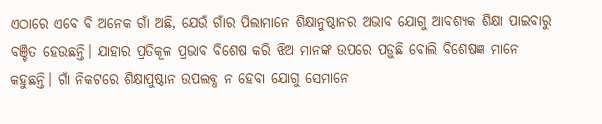ଏଠାରେ ଏବେ ବି ଅନେକ ଗାଁ ଅଛି, ଯେଉଁ ଗାଁର ପିଲାମାନେ ଶିକ୍ଷାନୁଷ୍ଠାନର ଅଭାବ ଯୋଗୁ ଆବଶ୍ୟକ ଶିକ୍ଷା ପାଇବାରୁ ବଞ୍ଚିତ ହେଉଛନ୍ତି। ଯାହାର ପ୍ରତିକୂଳ ପ୍ରଭାବ ବିଶେଷ କରି ଝିଅ ମାନଙ୍କ ଉପରେ ପଡ଼ୁଛି ବୋଲି ବିଶେଷଜ୍ଞ ମାନେ କହୁଛନ୍ତି। ଗାଁ ନିକଟରେ ଶିକ୍ଷାପୁଷ୍ଠାନ ଉପଲବ୍ଧ ନ ହେବା ଯୋଗୁ ସେମାନେ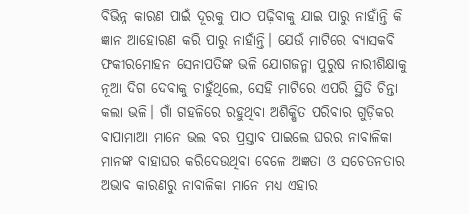ବିଭିନ୍ନ କାରଣ ପାଇଁ ଦୂରକୁ ପାଠ ପଢ଼ିବାକୁ ଯାଇ ପାରୁ ନାହାଁନ୍ତି କି ଜ୍ଞାନ ଆହୋରଣ କରି ପାରୁ ନାହାଁନ୍ତି। ଯେଉଁ ମାଟିରେ ବ୍ୟାସକବି ଫକୀରମୋହନ ସେନାପତିଙ୍କ ଭଳି ଯୋଗଜନ୍ମା ପୁରୁଷ ନାରୀଶିକ୍ଷାକୁ ନୂଆ ଦିଗ ଦେବାକୁ ଚାହୁଁଥିଲେ, ସେହି ମାଟିରେ ଏପରି ସ୍ଥିତି ଚିନ୍ତା କଲା ଭଳି। ଗାଁ ଗହଳିରେ ରହୁଥିବା ଅଶିକ୍ଷିତ ପରିବାର ଗୁଡ଼ିକର ବାପାମାଆ ମାନେ ଭଲ ବର ପ୍ରସ୍ତାବ ପାଇଲେ ଘରର ନାବାଳିକା ମାନଙ୍କ ବାହାଘର କରିଦେଉଥିବା ବେଳେ ଅଜ୍ଞତା ଓ ସଚେତନତାର ଅଭାବ କାରଣରୁ ନାବାଳିକା ମାନେ ମଧ୍ୟ ଏହାର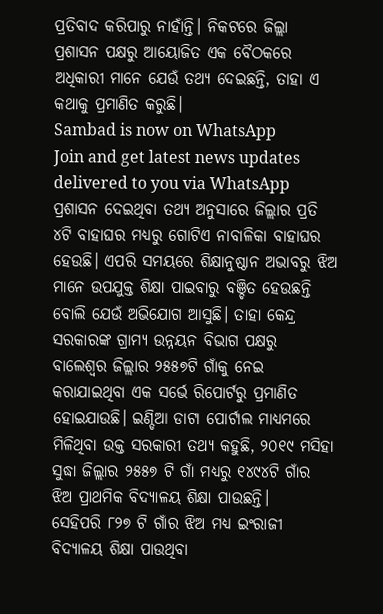ପ୍ରତିବାଦ କରିପାରୁ ନାହାଁନ୍ତି। ନିକଟରେ ଜିଲ୍ଲା ପ୍ରଶାସନ ପକ୍ଷରୁ ଆୟୋଜିତ ଏକ ବୈଠକରେ ଅଧିକାରୀ ମାନେ ଯେଉଁ ତଥ୍ୟ ଦେଇଛନ୍ତି, ତାହା ଏ କଥାକୁ ପ୍ରମାଣିତ କରୁଛି।
Sambad is now on WhatsApp
Join and get latest news updates delivered to you via WhatsApp
ପ୍ରଶାସନ ଦେଇଥିବା ତଥ୍ୟ ଅନୁସାରେ ଜିଲ୍ଲାର ପ୍ରତି ୪ଟି ବାହାଘର ମଧ୍ୟରୁ ଗୋଟିଏ ନାବାଳିକା ବାହାଘର ହେଉଛି। ଏପରି ସମୟରେ ଶିକ୍ଷାନୁଷ୍ଠାନ ଅଭାବରୁ ଝିଅ ମାନେ ଉପଯୁକ୍ତ ଶିକ୍ଷା ପାଇବାରୁ ବଞ୍ଚିତ ହେଉଛନ୍ତି ବୋଲି ଯେଉଁ ଅଭିଯୋଗ ଆସୁଛି। ତାହା କେନ୍ଦ୍ର ସରକାରଙ୍କ ଗ୍ରାମ୍ୟ ଉନ୍ନୟନ ବିଭାଗ ପକ୍ଷରୁ ବାଲେଶ୍ବର ଜିଲ୍ଲାର ୨୫୫୭ଟି ଗାଁକୁ ନେଇ କରାଯାଇଥିବା ଏକ ସର୍ଭେ ରିପୋର୍ଟରୁ ପ୍ରମାଣିତ ହୋଇଯାଉଛି। ଇଣ୍ଡିଆ ଡାଟା ପୋର୍ଟାଲ ମାଧ୍ୟମରେ ମିଳିଥିବା ଉକ୍ତ ସରକାରୀ ତଥ୍ୟ କହୁଛି, ୨୦୧୯ ମସିହା ସୁଦ୍ଧା ଜିଲ୍ଲାର ୨୫୫୭ ଟି ଗାଁ ମଧ୍ୟରୁ ୧୪୯୪ଟି ଗାଁର ଝିଅ ପ୍ରାଥମିକ ବିଦ୍ୟାଳୟ ଶିକ୍ଷା ପାଉଛନ୍ତି।
ସେହିପରି ୮୨୭ ଟି ଗାଁର ଝିଅ ମଧ୍ୟ ଇଂରାଜୀ ବିଦ୍ୟାଳୟ ଶିକ୍ଷା ପାଉଥିବା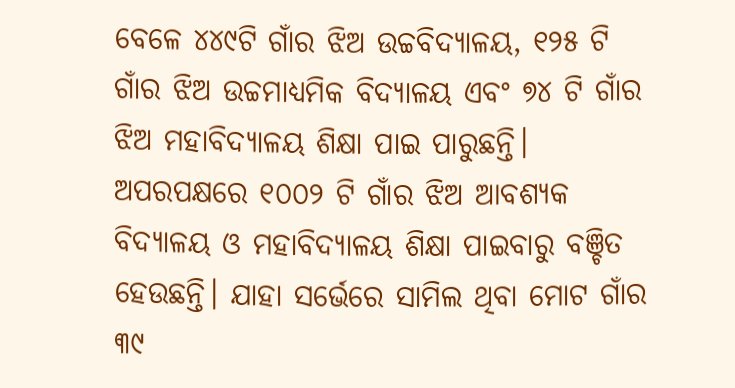ବେଳେ ୪୪୯ଟି ଗାଁର ଝିଅ ଉଚ୍ଚବିଦ୍ୟାଳୟ, ୧୨୫ ଟି ଗାଁର ଝିଅ ଉଚ୍ଚମାଧ୍ୟମିକ ବିଦ୍ୟାଳୟ ଏବଂ ୭୪ ଟି ଗାଁର ଝିଅ ମହାବିଦ୍ୟାଳୟ ଶିକ୍ଷା ପାଇ ପାରୁଛନ୍ତି। ଅପରପକ୍ଷରେ ୧୦୦୨ ଟି ଗାଁର ଝିଅ ଆବଶ୍ୟକ ବିଦ୍ୟାଳୟ ଓ ମହାବିଦ୍ୟାଳୟ ଶିକ୍ଷା ପାଇବାରୁ ବଞ୍ଚିତ ହେଉଛନ୍ତି। ଯାହା ସର୍ଭେରେ ସାମିଲ ଥିବା ମୋଟ ଗାଁର ୩୯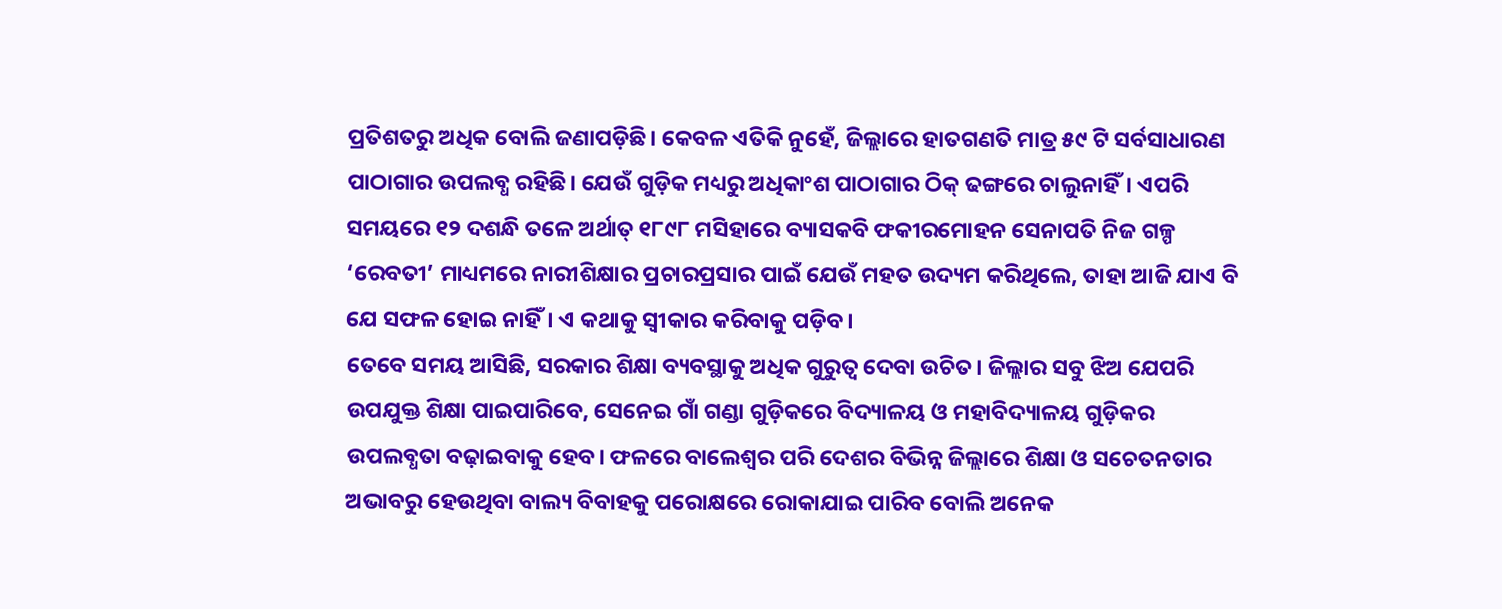ପ୍ରତିଶତରୁ ଅଧିକ ବୋଲି ଜଣାପଡ଼ିଛି। କେବଳ ଏତିକି ନୁହେଁ, ଜିଲ୍ଲାରେ ହାତଗଣତି ମାତ୍ର ୫୯ ଟି ସର୍ବସାଧାରଣ ପାଠାଗାର ଉପଲବ୍ଧ ରହିଛି। ଯେଉଁ ଗୁଡ଼ିକ ମଧ୍ୟରୁ ଅଧିକାଂଶ ପାଠାଗାର ଠିକ୍ ଢଙ୍ଗରେ ଚାଲୁନାହିଁ। ଏପରି ସମୟରେ ୧୨ ଦଶନ୍ଧି ତଳେ ଅର୍ଥାତ୍ ୧୮୯୮ ମସିହାରେ ବ୍ୟାସକବି ଫକୀରମୋହନ ସେନାପତି ନିଜ ଗଳ୍ପ ‘ରେବତୀ’ ମାଧ୍ୟମରେ ନାରୀଶିକ୍ଷାର ପ୍ରଚାରପ୍ରସାର ପାଇଁ ଯେଉଁ ମହତ ଉଦ୍ୟମ କରିଥିଲେ, ତାହା ଆଜି ଯାଏ ବି ଯେ ସଫଳ ହୋଇ ନାହିଁ। ଏ କଥାକୁ ସ୍ବୀକାର କରିବାକୁ ପଡ଼ିବ।
ତେବେ ସମୟ ଆସିଛି, ସରକାର ଶିକ୍ଷା ବ୍ୟବସ୍ଥାକୁ ଅଧିକ ଗୁରୁତ୍ବ ଦେବା ଉଚିତ। ଜିଲ୍ଲାର ସବୁ ଝିଅ ଯେପରି ଉପଯୁକ୍ତ ଶିକ୍ଷା ପାଇପାରିବେ, ସେନେଇ ଗାଁ ଗଣ୍ଡା ଗୁଡ଼ିକରେ ବିଦ୍ୟାଳୟ ଓ ମହାବିଦ୍ୟାଳୟ ଗୁଡ଼ିକର ଉପଲବ୍ଧତା ବଢ଼ାଇବାକୁ ହେବ। ଫଳରେ ବାଲେଶ୍ବର ପରି ଦେଶର ବିଭିନ୍ନ ଜିଲ୍ଲାରେ ଶିକ୍ଷା ଓ ସଚେତନତାର ଅଭାବରୁ ହେଉଥିବା ବାଲ୍ୟ ବିବାହକୁ ପରୋକ୍ଷରେ ରୋକାଯାଇ ପାରିବ ବୋଲି ଅନେକ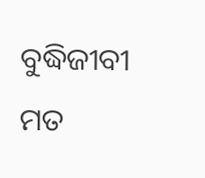ବୁଦ୍ଧିଜୀବୀ ମତ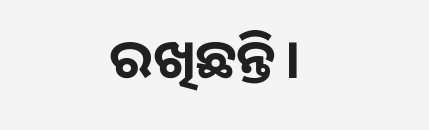ରଖିଛନ୍ତି।